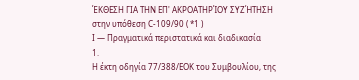ΈΚΘΕΣΗ ΓΙΑ ΤΗΝ ΕΠ' ΑΚΡΟΑΤΗΡΊΟΥ ΣΥΖΉΤΗΣΗ
στην υπόθεση C-109/90 ( *1 )
Ι — Πραγματικά περιστατικά και διαδικασία
1.
Η έκτη οδηγία 77/388/ΕΟΚ του Συμβουλίου, της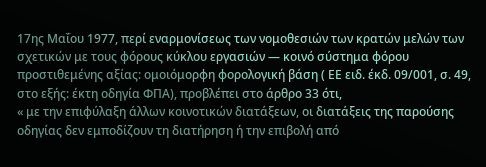17ης Μαΐου 1977, περί εναρμονίσεως των νομοθεσιών των κρατών μελών των σχετικών με τους φόρους κύκλου εργασιών — κοινό σύστημα φόρου προστιθεμένης αξίας: ομοιόμορφη φορολογική βάση ( ΕΕ ειδ. έκδ. 09/001, σ. 49, στο εξής: έκτη οδηγία ΦΠΑ), προβλέπει στο άρθρο 33 ότι,
« με την επιφύλαξη άλλων κοινοτικών διατάξεων, οι διατάξεις της παρούσης οδηγίας δεν εμποδίζουν τη διατήρηση ή την επιβολή από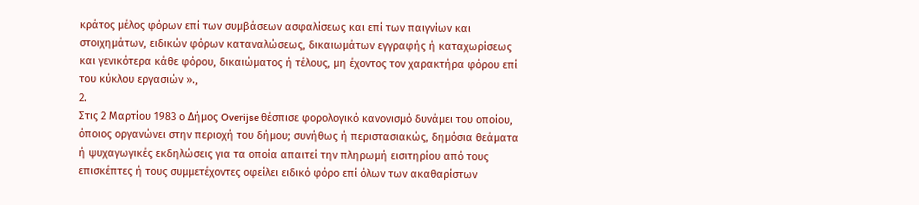κράτος μέλος φόρων επί των συμβάσεων ασφαλίσεως και επί των παιγνίων και στοιχημάτων, ειδικών φόρων καταναλώσεως, δικαιωμάτων εγγραφής ή καταχωρίσεως και γενικότερα κάθε φόρου, δικαιώματος ή τέλους, μη έχοντος τον χαρακτήρα φόρου επί του κύκλου εργασιών ».,
2.
Στις 2 Μαρτίου 1983 ο Δήμος Overijse θέσπισε φορολογικό κανονισμό δυνάμει του οποίου, όποιος οργανώνει στην περιοχή του δήμου; συνήθως ή περιστασιακώς, δημόσια θεάματα ή ψυχαγωγικές εκδηλώσεις για τα οποία απαιτεί την πληρωμή εισιτηρίου από τους επισκέπτες ή τους συμμετέχοντες οφείλει ειδικό φόρο επί όλων των ακαθαρίστων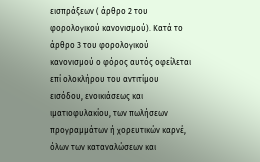εισπράξεων ( άρθρο 2 του φορολογικού κανονισμού). Κατά το άρθρο 3 του φορολογικού κανονισμού ο φόρος αυτός οφείλεται επί ολοκλήρου του αντιτίμου εισόδου, ενοικιάσεως και ιματιοφυλακίου, των πωλήσεων προγραμμάτων ή χορευτικών καρνέ, όλων των καταναλώσεων και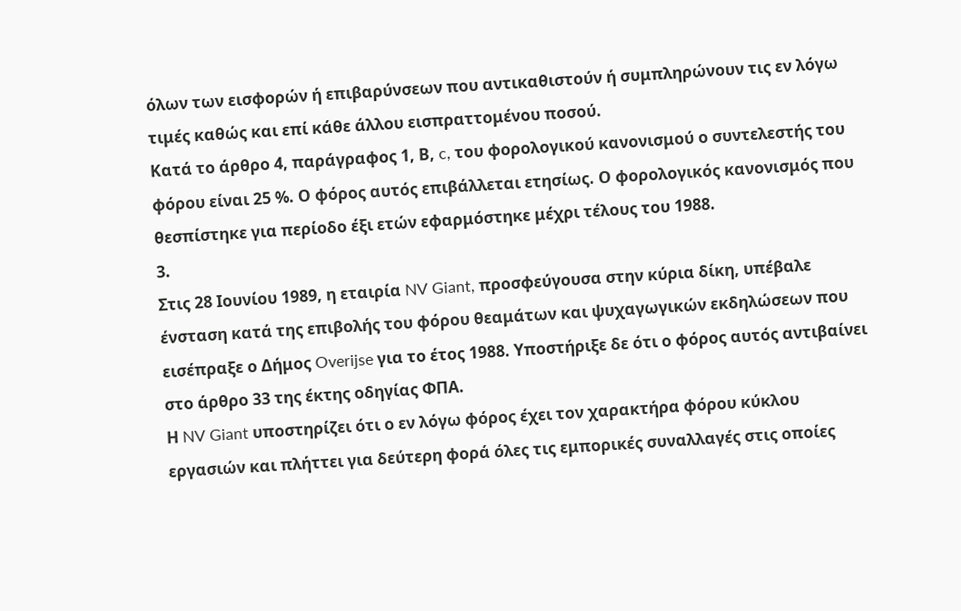όλων των εισφορών ή επιβαρύνσεων που αντικαθιστούν ή συμπληρώνουν τις εν λόγω τιμές καθώς και επί κάθε άλλου εισπραττομένου ποσού.
Κατά το άρθρο 4, παράγραφος 1, Β, c, του φορολογικού κανονισμού ο συντελεστής του φόρου είναι 25 %. Ο φόρος αυτός επιβάλλεται ετησίως. Ο φορολογικός κανονισμός που θεσπίστηκε για περίοδο έξι ετών εφαρμόστηκε μέχρι τέλους του 1988.
3.
Στις 28 Ιουνίου 1989, η εταιρία NV Giant, προσφεύγουσα στην κύρια δίκη, υπέβαλε ένσταση κατά της επιβολής του φόρου θεαμάτων και ψυχαγωγικών εκδηλώσεων που εισέπραξε ο Δήμος Overijse για το έτος 1988. Υποστήριξε δε ότι ο φόρος αυτός αντιβαίνει στο άρθρο 33 της έκτης οδηγίας ΦΠΑ.
Η NV Giant υποστηρίζει ότι ο εν λόγω φόρος έχει τον χαρακτήρα φόρου κύκλου εργασιών και πλήττει για δεύτερη φορά όλες τις εμπορικές συναλλαγές στις οποίες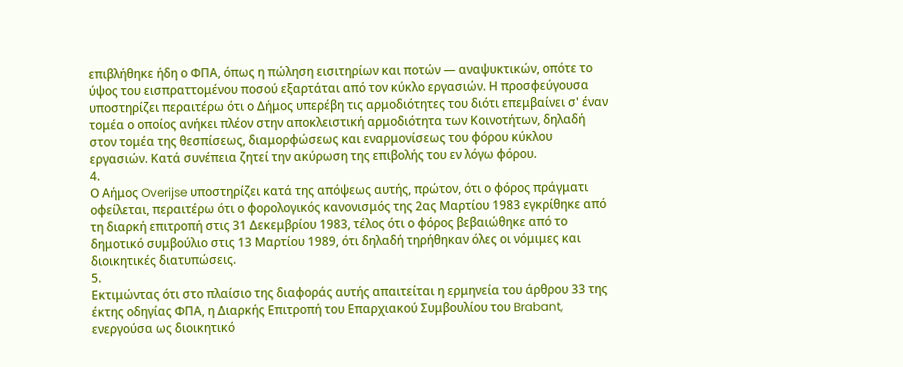επιβλήθηκε ήδη ο ΦΠΑ, όπως η πώληση εισιτηρίων και ποτών — αναψυκτικών, οπότε το ύψος του εισπραττομένου ποσού εξαρτάται από τον κύκλο εργασιών. Η προσφεύγουσα υποστηρίζει περαιτέρω ότι ο Δήμος υπερέβη τις αρμοδιότητες του διότι επεμβαίνει σ' έναν τομέα ο οποίος ανήκει πλέον στην αποκλειστική αρμοδιότητα των Κοινοτήτων, δηλαδή στον τομέα της θεσπίσεως, διαμορφώσεως και εναρμονίσεως του φόρου κύκλου εργασιών. Κατά συνέπεια ζητεί την ακύρωση της επιβολής του εν λόγω φόρου.
4.
Ο Αήμος Overijse υποστηρίζει κατά της απόψεως αυτής, πρώτον, ότι ο φόρος πράγματι οφείλεται, περαιτέρω ότι ο φορολογικός κανονισμός της 2ας Μαρτίου 1983 εγκρίθηκε από τη διαρκή επιτροπή στις 31 Δεκεμβρίου 1983, τέλος ότι ο φόρος βεβαιώθηκε από το δημοτικό συμβούλιο στις 13 Μαρτίου 1989, ότι δηλαδή τηρήθηκαν όλες οι νόμιμες και διοικητικές διατυπώσεις.
5.
Εκτιμώντας ότι στο πλαίσιο της διαφοράς αυτής απαιτείται η ερμηνεία του άρθρου 33 της έκτης οδηγίας ΦΠΑ, η Διαρκής Επιτροπή του Επαρχιακού Συμβουλίου του Brabant, ενεργούσα ως διοικητικό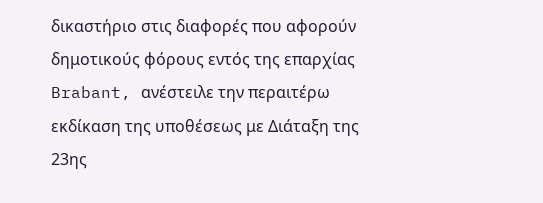δικαστήριο στις διαφορές που αφορούν δημοτικούς φόρους εντός της επαρχίας Brabant, ανέστειλε την περαιτέρω εκδίκαση της υποθέσεως με Διάταξη της 23ης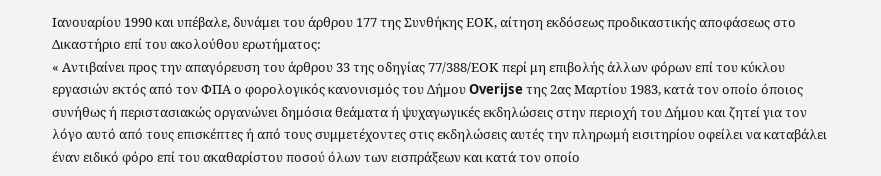Ιανουαρίου 1990 και υπέβαλε, δυνάμει του άρθρου 177 της Συνθήκης ΕΟΚ, αίτηση εκδόσεως προδικαστικής αποφάσεως στο Δικαστήριο επί του ακολούθου ερωτήματος:
« Αντιβαίνει προς την απαγόρευση του άρθρου 33 της οδηγίας 77/388/ΕΟΚ περί μη επιβολής άλλων φόρων επί του κύκλου εργασιών εκτός από τον ΦΠΑ ο φορολογικός κανονισμός του Δήμου Overijse της 2ας Μαρτίου 1983, κατά τον οποίο όποιος συνήθως ή περιστασιακώς οργανώνει δημόσια θεάματα ή ψυχαγωγικές εκδηλώσεις στην περιοχή του Δήμου και ζητεί για τον λόγο αυτό από τους επισκέπτες ή από τους συμμετέχοντες στις εκδηλώσεις αυτές την πληρωμή εισιτηρίου οφείλει να καταβάλει έναν ειδικό φόρο επί του ακαθαρίστου ποσού όλων των εισπράξεων και κατά τον οποίο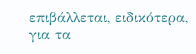επιβάλλεται, ειδικότερα, για τα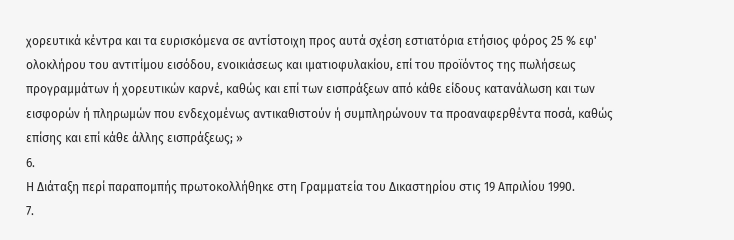χορευτικά κέντρα και τα ευρισκόμενα σε αντίστοιχη προς αυτά σχέση εστιατόρια ετήσιος φόρος 25 % εφ' ολοκλήρου του αντιτίμου εισόδου, ενοικιάσεως και ιματιοφυλακίου, επί του προϊόντος της πωλήσεως προγραμμάτων ή χορευτικών καρνέ, καθώς και επί των εισπράξεων από κάθε είδους κατανάλωση και των εισφορών ή πληρωμών που ενδεχομένως αντικαθιστούν ή συμπληρώνουν τα προαναφερθέντα ποσά, καθώς επίσης και επί κάθε άλλης εισπράξεως; »
6.
Η Διάταξη περί παραπομπής πρωτοκολλήθηκε στη Γραμματεία του Δικαστηρίου στις 19 Απριλίου 1990.
7.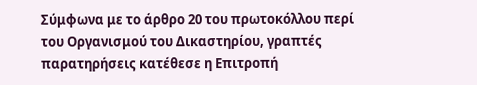Σύμφωνα με το άρθρο 20 του πρωτοκόλλου περί του Οργανισμού του Δικαστηρίου, γραπτές παρατηρήσεις κατέθεσε η Επιτροπή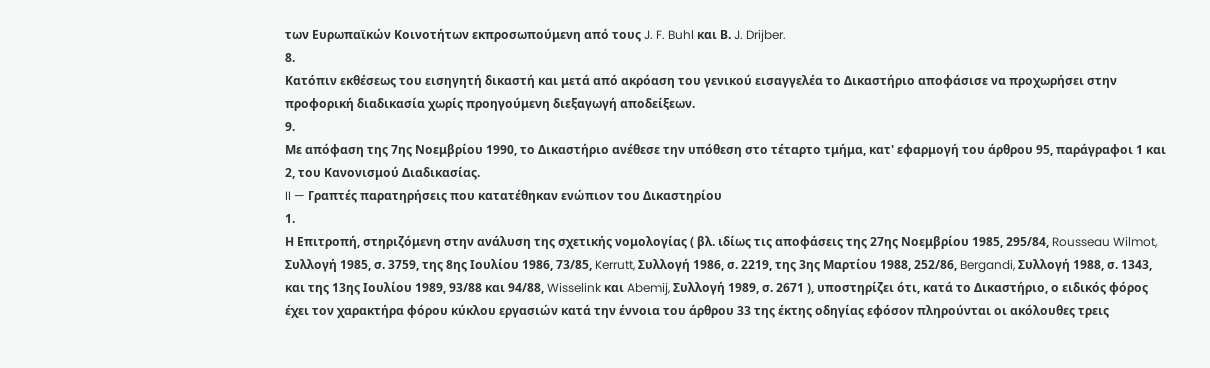των Ευρωπαϊκών Κοινοτήτων εκπροσωπούμενη από τους J. F. Buhl και Β. J. Drijber.
8.
Κατόπιν εκθέσεως του εισηγητή δικαστή και μετά από ακρόαση του γενικού εισαγγελέα το Δικαστήριο αποφάσισε να προχωρήσει στην προφορική διαδικασία χωρίς προηγούμενη διεξαγωγή αποδείξεων.
9.
Με απόφαση της 7ης Νοεμβρίου 1990, το Δικαστήριο ανέθεσε την υπόθεση στο τέταρτο τμήμα, κατ' εφαρμογή του άρθρου 95, παράγραφοι 1 και 2, του Κανονισμού Διαδικασίας.
II — Γραπτές παρατηρήσεις που κατατέθηκαν ενώπιον του Δικαστηρίου
1.
Η Επιτροπή, στηριζόμενη στην ανάλυση της σχετικής νομολογίας ( βλ. ιδίως τις αποφάσεις της 27ης Νοεμβρίου 1985, 295/84, Rousseau Wilmot, Συλλογή 1985, σ. 3759, της 8ης Ιουλίου 1986, 73/85, Kerrutt, Συλλογή 1986, σ. 2219, της 3ης Μαρτίου 1988, 252/86, Bergandi, Συλλογή 1988, σ. 1343, και της 13ης Ιουλίου 1989, 93/88 και 94/88, Wisselink και Abemij, Συλλογή 1989, σ. 2671 ), υποστηρίζει ότι, κατά το Δικαστήριο, ο ειδικός φόρος έχει τον χαρακτήρα φόρου κύκλου εργασιών κατά την έννοια του άρθρου 33 της έκτης οδηγίας εφόσον πληρούνται οι ακόλουθες τρεις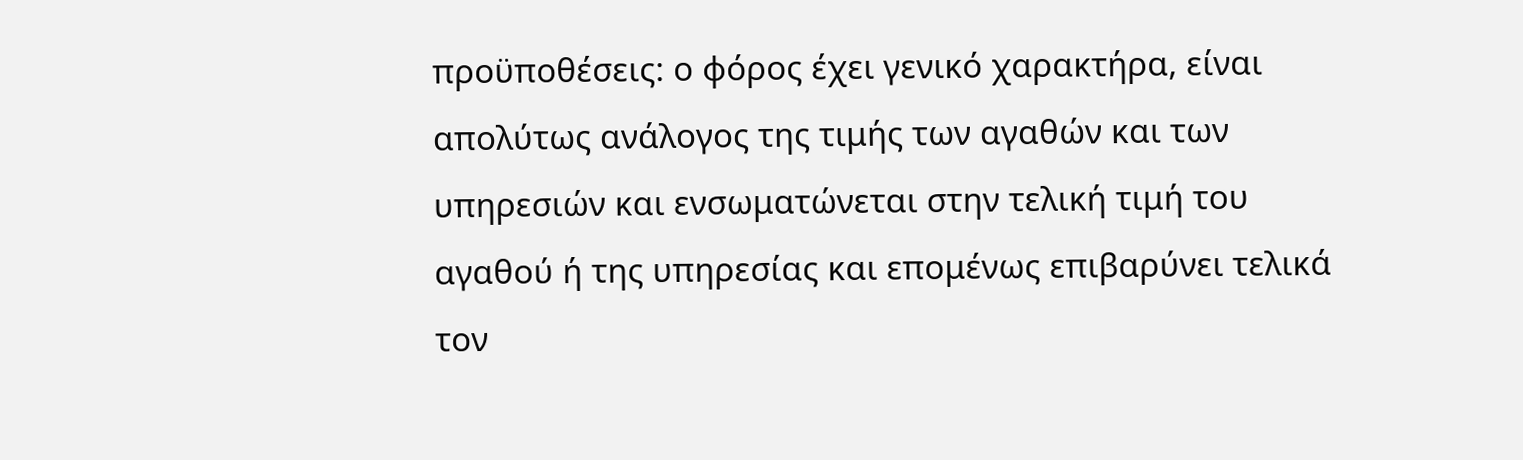προϋποθέσεις: ο φόρος έχει γενικό χαρακτήρα, είναι απολύτως ανάλογος της τιμής των αγαθών και των υπηρεσιών και ενσωματώνεται στην τελική τιμή του αγαθού ή της υπηρεσίας και επομένως επιβαρύνει τελικά τον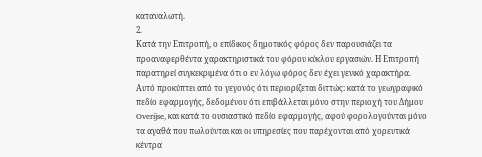καταναλωτή.
2.
Κατά την Επιτροπή, ο επίδικος δημοτικός φόρος δεν παρουσιάζει τα προαναφερθέντα χαρακτηριστικά του φόρου κύκλου εργασιών. Η Επιτροπή παρατηρεί συγκεκριμένα ότι ο εν λόγω φόρος δεν έχει γενικό χαρακτήρα. Αυτό προκύπτει από το γεγονός ότι περιορίζεται διττώς: κατά το γεωγραφικό πεδίο εφαρμογής, δεδομένου ότι επιβάλλεται μόνο στην περιοχή του Δήμου Overijse, και κατά το ουσιαστικό πεδίο εφαρμογής, αφού φορολογούνται μόνο τα αγαθά που πωλούνται και οι υπηρεσίες που παρέχονται από χορευτικά κέντρα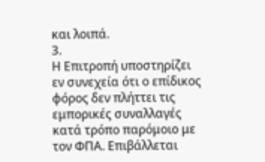και λοιπά.
3.
Η Επιτροπή υποστηρίζει εν συνεχεία ότι ο επίδικος φόρος δεν πλήττει τις εμπορικές συναλλαγές κατά τρόπο παρόμοιο με τον ΦΠΑ. Επιβάλλεται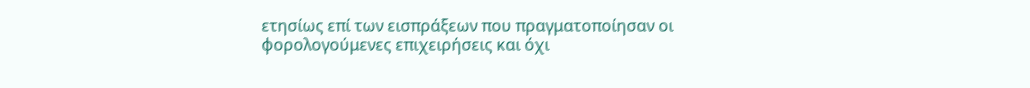ετησίως επί των εισπράξεων που πραγματοποίησαν οι φορολογούμενες επιχειρήσεις και όχι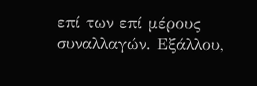επί των επί μέρους συναλλαγών. Εξάλλου,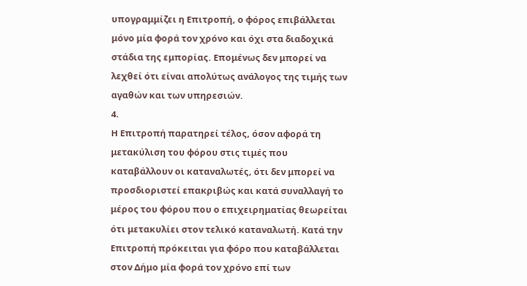υπογραμμίζει η Επιτροπή, ο φόρος επιβάλλεται μόνο μία φορά τον χρόνο και όχι στα διαδοχικά στάδια της εμπορίας. Επομένως δεν μπορεί να λεχθεί ότι είναι απολύτως ανάλογος της τιμής των αγαθών και των υπηρεσιών.
4.
Η Επιτροπή παρατηρεί τέλος, όσον αφορά τη μετακύλιση του φόρου στις τιμές που καταβάλλουν οι καταναλωτές, ότι δεν μπορεί να προσδιοριστεί επακριβώς και κατά συναλλαγή το μέρος του φόρου που ο επιχειρηματίας θεωρείται ότι μετακυλίει στον τελικό καταναλωτή. Κατά την Επιτροπή πρόκειται για φόρο που καταβάλλεται στον Δήμο μία φορά τον χρόνο επί των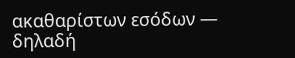ακαθαρίστων εσόδων — δηλαδή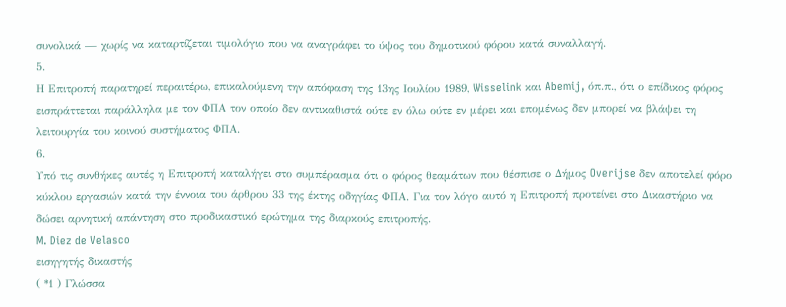συνολικά — χωρίς να καταρτίζεται τιμολόγιο που να αναγράφει το ύψος του δημοτικού φόρου κατά συναλλαγή.
5.
Η Επιτροπή παρατηρεί περαιτέρω, επικαλούμενη την απόφαση της 13ης Ιουλίου 1989, Wisselink και Abemij, όπ.π., ότι ο επίδικος φόρος εισπράττεται παράλληλα με τον ΦΠΑ τον οποίο δεν αντικαθιστά ούτε εν όλω ούτε εν μέρει και επομένως δεν μπορεί να βλάψει τη λειτουργία του κοινού συστήματος ΦΠΑ.
6.
Υπό τις συνθήκες αυτές η Επιτροπή καταλήγει στο συμπέρασμα ότι ο φόρος θεαμάτων που θέσπισε ο Δήμος Overijse δεν αποτελεί φόρο κύκλου εργασιών κατά την έννοια του άρθρου 33 της έκτης οδηγίας ΦΠΑ. Για τον λόγο αυτό η Επιτροπή προτείνει στο Δικαστήριο να δώσει αρνητική απάντηση στο προδικαστικό ερώτημα της διαρκούς επιτροπής.
M. Diez de Velasco
εισηγητής δικαστής
( *1 ) Γλώσσα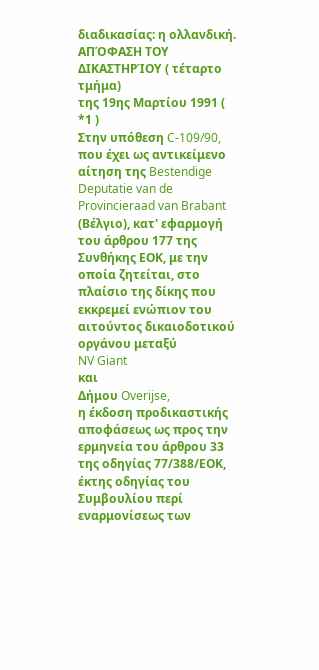διαδικασίας: η ολλανδική.
ΑΠΌΦΑΣΗ ΤΟΥ ΔΙΚΑΣΤΗΡΊΟΥ ( τέταρτο τμήμα)
της 19ης Μαρτίου 1991 ( *1 )
Στην υπόθεση C-109/90,
που έχει ως αντικείμενο αίτηση της Bestendige Deputatie van de Provincieraad van Brabant (Βέλγιο), κατ' εφαρμογή του άρθρου 177 της Συνθήκης ΕΟΚ, με την οποία ζητείται, στο πλαίσιο της δίκης που εκκρεμεί ενώπιον του αιτούντος δικαιοδοτικού οργάνου μεταξύ
NV Giant
και
Δήμου Overijse,
η έκδοση προδικαστικής αποφάσεως ως προς την ερμηνεία του άρθρου 33 της οδηγίας 77/388/ΕΟΚ, έκτης οδηγίας του Συμβουλίου περί εναρμονίσεως των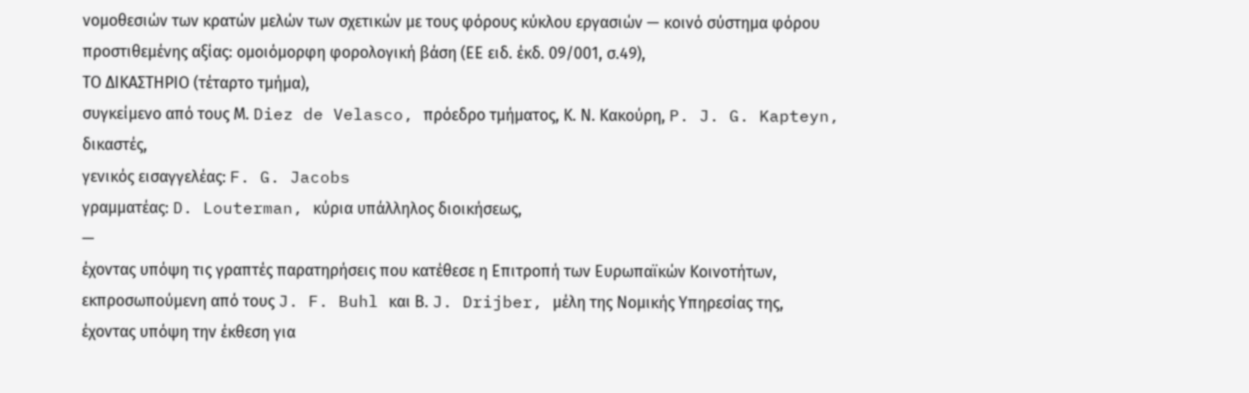νομοθεσιών των κρατών μελών των σχετικών με τους φόρους κύκλου εργασιών — κοινό σύστημα φόρου προστιθεμένης αξίας: ομοιόμορφη φορολογική βάση (ΕΕ ειδ. έκδ. 09/001, σ.49),
ΤΟ ΔΙΚΑΣΤΗΡΙΟ (τέταρτο τμήμα),
συγκείμενο από τους Μ. Diez de Velasco, πρόεδρο τμήματος, Κ. Ν. Κακούρη, P. J. G. Kapteyn, δικαστές,
γενικός εισαγγελέας: F. G. Jacobs
γραμματέας: D. Louterman, κύρια υπάλληλος διοικήσεως,
—
έχοντας υπόψη τις γραπτές παρατηρήσεις που κατέθεσε η Επιτροπή των Ευρωπαϊκών Κοινοτήτων, εκπροσωπούμενη από τους J. F. Buhl και Β. J. Drijber, μέλη της Νομικής Υπηρεσίας της,
έχοντας υπόψη την έκθεση για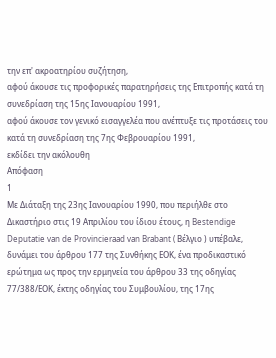την επ' ακροατηρίου συζήτηση,
αφού άκουσε τις προφορικές παρατηρήσεις της Επιτροπής κατά τη συνεδρίαση της 15ης Ιανουαρίου 1991,
αφού άκουσε τον γενικό εισαγγελέα που ανέπτυξε τις προτάσεις του κατά τη συνεδρίαση της 7ης Φεβρουαρίου 1991,
εκδίδει την ακόλουθη
Απόφαση
1
Με Διάταξη της 23ης Ιανουαρίου 1990, που περιήλθε στο Δικαστήριο στις 19 Απριλίου του ίδιου έτους, η Bestendige Deputatie van de Provincieraad van Brabant ( Βέλγιο ) υπέβαλε, δυνάμει του άρθρου 177 της Συνθήκης ΕΟΚ, ένα προδικαστικό ερώτημα ως προς την ερμηνεία του άρθρου 33 της οδηγίας 77/388/ΕΟΚ, έκτης οδηγίας του Συμβουλίου, της 17ης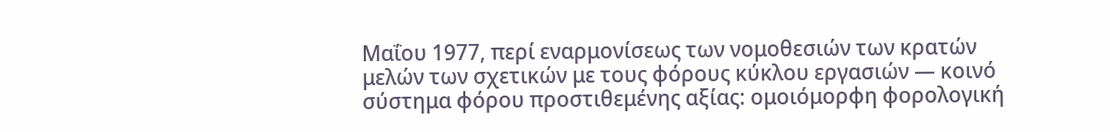Μαΐου 1977, περί εναρμονίσεως των νομοθεσιών των κρατών μελών των σχετικών με τους φόρους κύκλου εργασιών — κοινό σύστημα φόρου προστιθεμένης αξίας: ομοιόμορφη φορολογική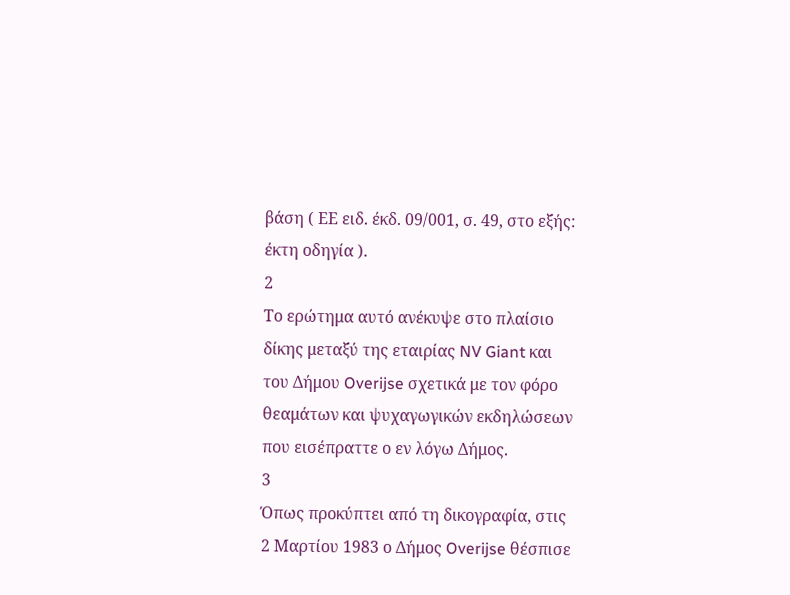βάση ( ΕΕ ειδ. έκδ. 09/001, σ. 49, στο εξής: έκτη οδηγία ).
2
Το ερώτημα αυτό ανέκυψε στο πλαίσιο δίκης μεταξύ της εταιρίας NV Giant και του Δήμου Overijse σχετικά με τον φόρο θεαμάτων και ψυχαγωγικών εκδηλώσεων που εισέπραττε ο εν λόγω Δήμος.
3
Όπως προκύπτει από τη δικογραφία, στις 2 Μαρτίου 1983 ο Δήμος Overijse θέσπισε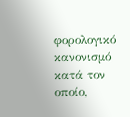φορολογικό κανονισμό κατά τον οποίο,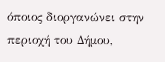όποιος διοργανώνει στην περιοχή του Δήμου,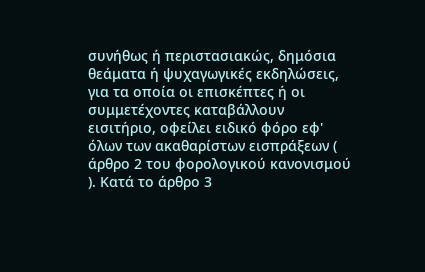συνήθως ή περιστασιακώς, δημόσια θεάματα ή ψυχαγωγικές εκδηλώσεις, για τα οποία οι επισκέπτες ή οι συμμετέχοντες καταβάλλουν εισιτήριο, οφείλει ειδικό φόρο εφ' όλων των ακαθαρίστων εισπράξεων ( άρθρο 2 του φορολογικού κανονισμού ). Κατά το άρθρο 3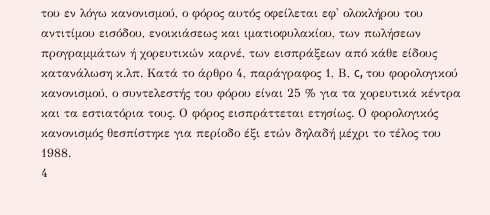του εν λόγω κανονισμού, ο φόρος αυτός οφείλεται εφ' ολοκλήρου του αντιτίμου εισόδου, ενοικιάσεως και ιματιοφυλακίου, των πωλήσεων προγραμμάτων ή χορευτικών καρνέ, των εισπράξεων από κάθε είδους κατανάλωση κ.λπ. Κατά το άρθρο 4, παράγραφος 1, Β, c, του φορολογικού κανονισμού, ο συντελεστής του φόρου είναι 25 % για τα χορευτικά κέντρα και τα εστιατόρια τους. Ο φόρος εισπράττεται ετησίως. Ο φορολογικός κανονισμός θεσπίστηκε για περίοδο έξι ετών δηλαδή μέχρι το τέλος του 1988.
4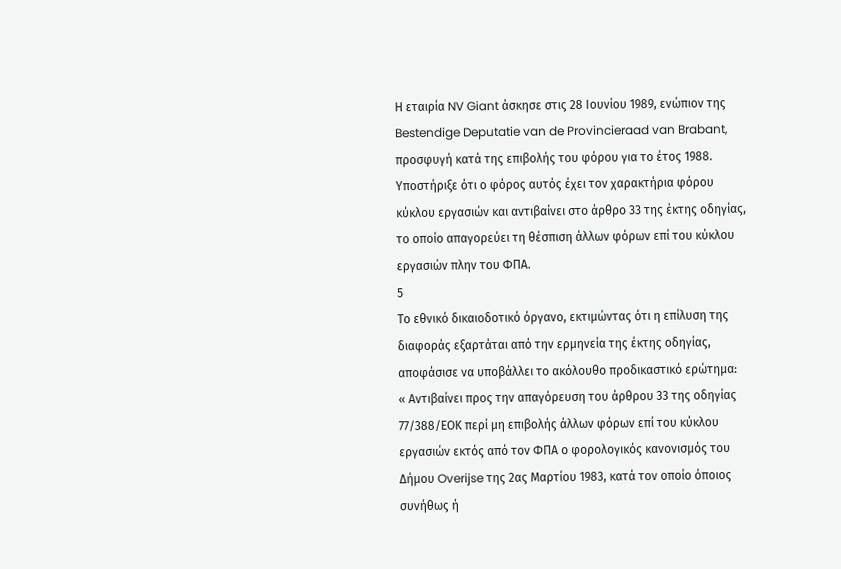Η εταιρία NV Giant άσκησε στις 28 Ιουνίου 1989, ενώπιον της Bestendige Deputatie van de Provincieraad van Brabant, προσφυγή κατά της επιβολής του φόρου για το έτος 1988. Υποστήριξε ότι ο φόρος αυτός έχει τον χαρακτήρια φόρου κύκλου εργασιών και αντιβαίνει στο άρθρο 33 της έκτης οδηγίας, το οποίο απαγορεύει τη θέσπιση άλλων φόρων επί του κύκλου εργασιών πλην του ΦΠΑ.
5
Το εθνικό δικαιοδοτικό όργανο, εκτιμώντας ότι η επίλυση της διαφοράς εξαρτάται από την ερμηνεία της έκτης οδηγίας, αποφάσισε να υποβάλλει το ακόλουθο προδικαστικό ερώτημα:
« Αντιβαίνει προς την απαγόρευση του άρθρου 33 της οδηγίας 77/388/ΕΟΚ περί μη επιβολής άλλων φόρων επί του κύκλου εργασιών εκτός από τον ΦΠΑ ο φορολογικός κανονισμός του Δήμου Overijse της 2ας Μαρτίου 1983, κατά τον οποίο όποιος συνήθως ή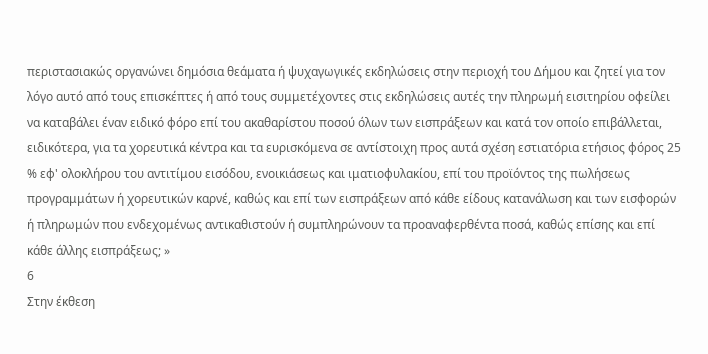περιστασιακώς οργανώνει δημόσια θεάματα ή ψυχαγωγικές εκδηλώσεις στην περιοχή του Δήμου και ζητεί για τον λόγο αυτό από τους επισκέπτες ή από τους συμμετέχοντες στις εκδηλώσεις αυτές την πληρωμή εισιτηρίου οφείλει να καταβάλει έναν ειδικό φόρο επί του ακαθαρίστου ποσού όλων των εισπράξεων και κατά τον οποίο επιβάλλεται, ειδικότερα, για τα χορευτικά κέντρα και τα ευρισκόμενα σε αντίστοιχη προς αυτά σχέση εστιατόρια ετήσιος φόρος 25 % εφ' ολοκλήρου του αντιτίμου εισόδου, ενοικιάσεως και ιματιοφυλακίου, επί του προϊόντος της πωλήσεως προγραμμάτων ή χορευτικών καρνέ, καθώς και επί των εισπράξεων από κάθε είδους κατανάλωση και των εισφορών ή πληρωμών που ενδεχομένως αντικαθιστούν ή συμπληρώνουν τα προαναφερθέντα ποσά, καθώς επίσης και επί κάθε άλλης εισπράξεως; »
6
Στην έκθεση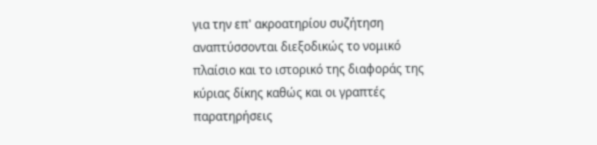για την επ' ακροατηρίου συζήτηση αναπτύσσονται διεξοδικώς το νομικό πλαίσιο και το ιστορικό της διαφοράς της κύριας δίκης καθώς και οι γραπτές παρατηρήσεις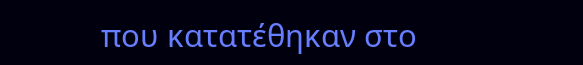που κατατέθηκαν στο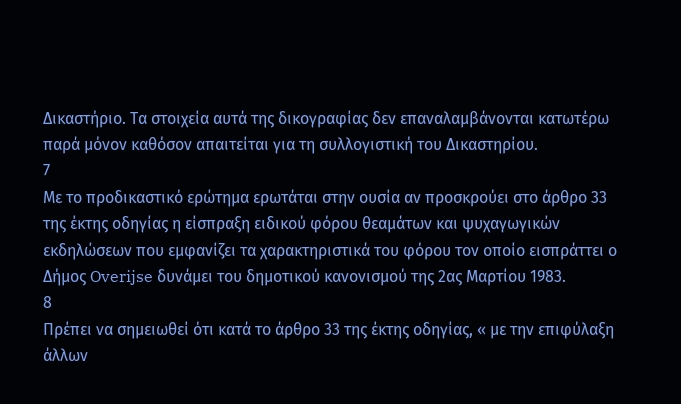Δικαστήριο. Τα στοιχεία αυτά της δικογραφίας δεν επαναλαμβάνονται κατωτέρω παρά μόνον καθόσον απαιτείται για τη συλλογιστική του Δικαστηρίου.
7
Με το προδικαστικό ερώτημα ερωτάται στην ουσία αν προσκρούει στο άρθρο 33 της έκτης οδηγίας η είσπραξη ειδικού φόρου θεαμάτων και ψυχαγωγικών εκδηλώσεων που εμφανίζει τα χαρακτηριστικά του φόρου τον οποίο εισπράττει ο Δήμος Overijse δυνάμει του δημοτικού κανονισμού της 2ας Μαρτίου 1983.
8
Πρέπει να σημειωθεί ότι κατά το άρθρο 33 της έκτης οδηγίας, « με την επιφύλαξη άλλων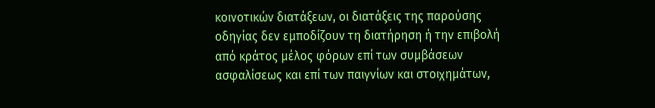κοινοτικών διατάξεων, οι διατάξεις της παρούσης οδηγίας δεν εμποδίζουν τη διατήρηση ή την επιβολή από κράτος μέλος φόρων επί των συμβάσεων ασφαλίσεως και επί των παιγνίων και στοιχημάτων,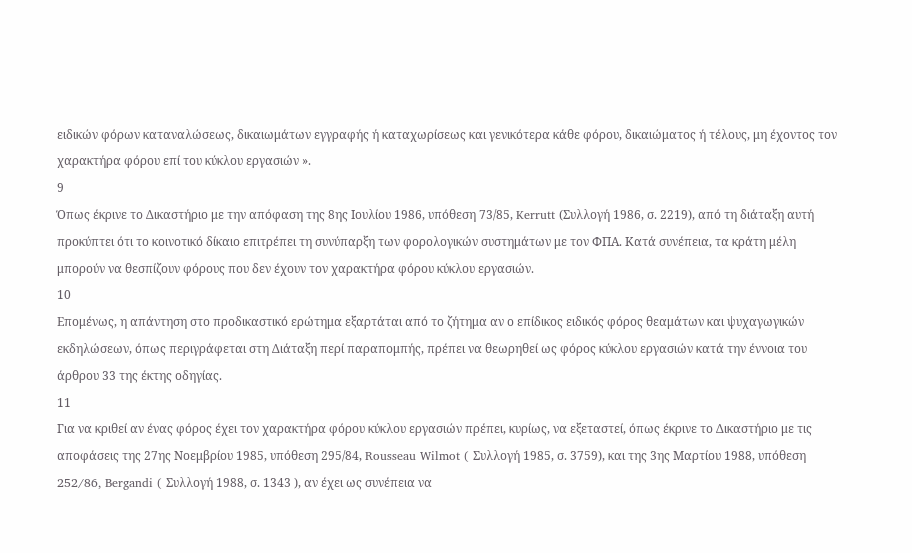ειδικών φόρων καταναλώσεως, δικαιωμάτων εγγραφής ή καταχωρίσεως και γενικότερα κάθε φόρου, δικαιώματος ή τέλους, μη έχοντος τον χαρακτήρα φόρου επί του κύκλου εργασιών ».
9
Όπως έκρινε το Δικαστήριο με την απόφαση της 8ης Ιουλίου 1986, υπόθεση 73/85, Kerrutt (Συλλογή 1986, σ. 2219), από τη διάταξη αυτή προκύπτει ότι το κοινοτικό δίκαιο επιτρέπει τη συνύπαρξη των φορολογικών συστημάτων με τον ΦΠΑ. Κατά συνέπεια, τα κράτη μέλη μπορούν να θεσπίζουν φόρους που δεν έχουν τον χαρακτήρα φόρου κύκλου εργασιών.
10
Επομένως, η απάντηση στο προδικαστικό ερώτημα εξαρτάται από το ζήτημα αν ο επίδικος ειδικός φόρος θεαμάτων και ψυχαγωγικών εκδηλώσεων, όπως περιγράφεται στη Διάταξη περί παραπομπής, πρέπει να θεωρηθεί ως φόρος κύκλου εργασιών κατά την έννοια του άρθρου 33 της έκτης οδηγίας.
11
Για να κριθεί αν ένας φόρος έχει τον χαρακτήρα φόρου κύκλου εργασιών πρέπει, κυρίως, να εξεταστεί, όπως έκρινε το Δικαστήριο με τις αποφάσεις της 27ης Νοεμβρίου 1985, υπόθεση 295/84, Rousseau Wilmot ( Συλλογή 1985, σ. 3759), και της 3ης Μαρτίου 1988, υπόθεση 252/86, Bergandi ( Συλλογή 1988, σ. 1343 ), αν έχει ως συνέπεια να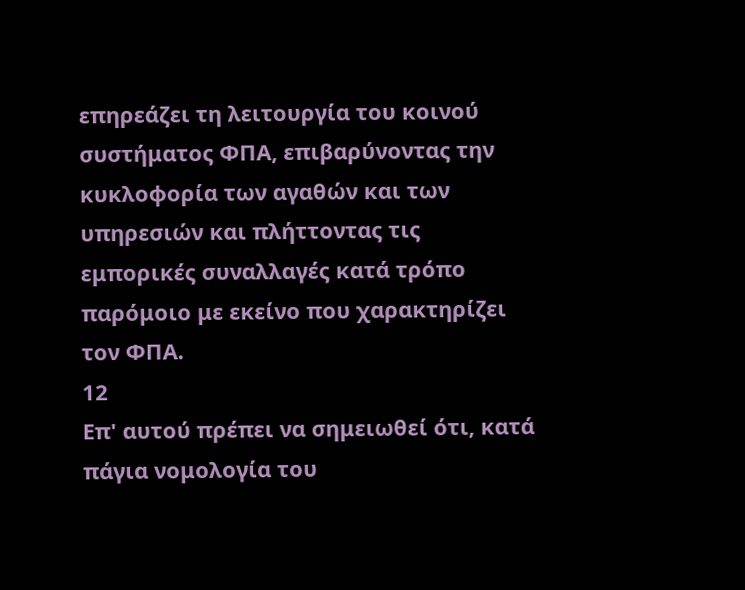επηρεάζει τη λειτουργία του κοινού συστήματος ΦΠΑ, επιβαρύνοντας την κυκλοφορία των αγαθών και των υπηρεσιών και πλήττοντας τις εμπορικές συναλλαγές κατά τρόπο παρόμοιο με εκείνο που χαρακτηρίζει τον ΦΠΑ.
12
Επ' αυτού πρέπει να σημειωθεί ότι, κατά πάγια νομολογία του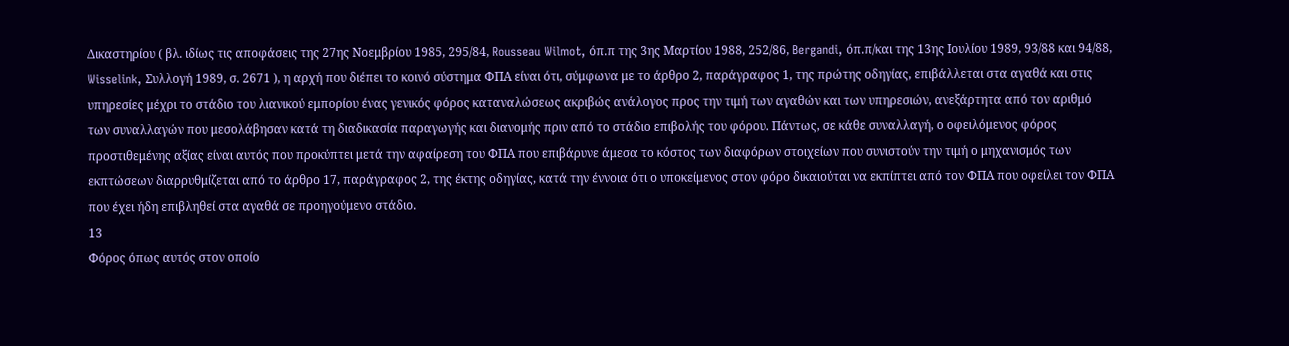Δικαστηρίου ( βλ. ιδίως τις αποφάσεις της 27ης Νοεμβρίου 1985, 295/84, Rousseau Wilmot, όπ.π της 3ης Μαρτίου 1988, 252/86, Bergandi, όπ.π/και της 13ης Ιουλίου 1989, 93/88 και 94/88, Wisselink, Συλλογή 1989, σ. 2671 ), η αρχή που διέπει το κοινό σύστημα ΦΠΑ είναι ότι, σύμφωνα με το άρθρο 2, παράγραφος 1, της πρώτης οδηγίας, επιβάλλεται στα αγαθά και στις υπηρεσίες μέχρι το στάδιο του λιανικού εμπορίου ένας γενικός φόρος καταναλώσεως ακριβώς ανάλογος προς την τιμή των αγαθών και των υπηρεσιών, ανεξάρτητα από τον αριθμό των συναλλαγών που μεσολάβησαν κατά τη διαδικασία παραγωγής και διανομής πριν από το στάδιο επιβολής του φόρου. Πάντως, σε κάθε συναλλαγή, ο οφειλόμενος φόρος προστιθεμένης αξίας είναι αυτός που προκύπτει μετά την αφαίρεση του ΦΠΑ που επιβάρυνε άμεσα το κόστος των διαφόρων στοιχείων που συνιστούν την τιμή ο μηχανισμός των εκπτώσεων διαρρυθμίζεται από το άρθρο 17, παράγραφος 2, της έκτης οδηγίας, κατά την έννοια ότι ο υποκείμενος στον φόρο δικαιούται να εκπίπτει από τον ΦΠΑ που οφείλει τον ΦΠΑ που έχει ήδη επιβληθεί στα αγαθά σε προηγούμενο στάδιο.
13
Φόρος όπως αυτός στον οποίο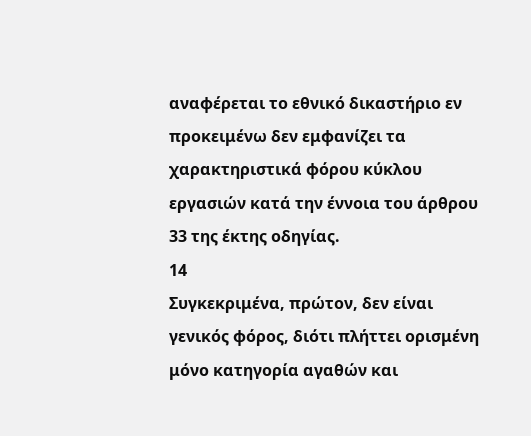αναφέρεται το εθνικό δικαστήριο εν προκειμένω δεν εμφανίζει τα χαρακτηριστικά φόρου κύκλου εργασιών κατά την έννοια του άρθρου 33 της έκτης οδηγίας.
14
Συγκεκριμένα, πρώτον, δεν είναι γενικός φόρος, διότι πλήττει ορισμένη μόνο κατηγορία αγαθών και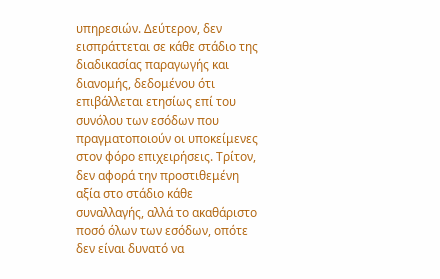υπηρεσιών. Δεύτερον, δεν εισπράττεται σε κάθε στάδιο της διαδικασίας παραγωγής και διανομής, δεδομένου ότι επιβάλλεται ετησίως επί του συνόλου των εσόδων που πραγματοποιούν οι υποκείμενες στον φόρο επιχειρήσεις. Τρίτον, δεν αφορά την προστιθεμένη αξία στο στάδιο κάθε συναλλαγής, αλλά το ακαθάριστο ποσό όλων των εσόδων, οπότε δεν είναι δυνατό να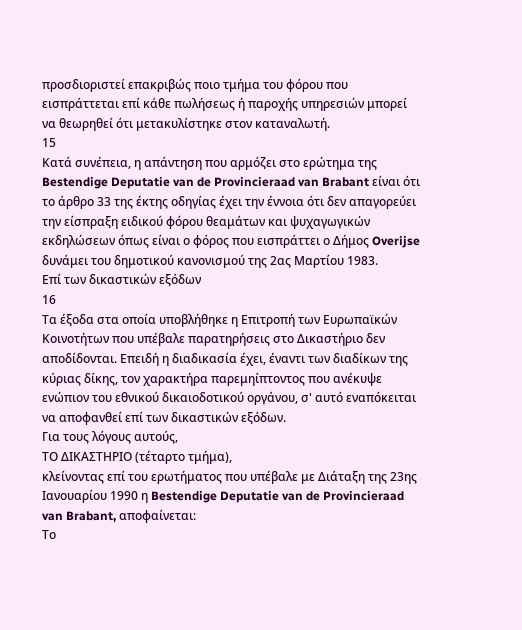προσδιοριστεί επακριβώς ποιο τμήμα του φόρου που εισπράττεται επί κάθε πωλήσεως ή παροχής υπηρεσιών μπορεί να θεωρηθεί ότι μετακυλίστηκε στον καταναλωτή.
15
Κατά συνέπεια, η απάντηση που αρμόζει στο ερώτημα της Bestendige Deputatie van de Provincieraad van Brabant είναι ότι το άρθρο 33 της έκτης οδηγίας έχει την έννοια ότι δεν απαγορεύει την είσπραξη ειδικού φόρου θεαμάτων και ψυχαγωγικών εκδηλώσεων όπως είναι ο φόρος που εισπράττει ο Δήμος Overijse δυνάμει του δημοτικού κανονισμού της 2ας Μαρτίου 1983.
Επί των δικαστικών εξόδων
16
Τα έξοδα στα οποία υποβλήθηκε η Επιτροπή των Ευρωπαϊκών Κοινοτήτων που υπέβαλε παρατηρήσεις στο Δικαστήριο δεν αποδίδονται. Επειδή η διαδικασία έχει, έναντι των διαδίκων της κύριας δίκης, τον χαρακτήρα παρεμηίπτοντος που ανέκυψε ενώπιον του εθνικού δικαιοδοτικού οργάνου, σ' αυτό εναπόκειται να αποφανθεί επί των δικαστικών εξόδων.
Για τους λόγους αυτούς,
ΤΟ ΔΙΚΑΣΤΗΡΙΟ (τέταρτο τμήμα),
κλείνοντας επί του ερωτήματος που υπέβαλε με Διάταξη της 23ης Ιανουαρίου 1990 η Bestendige Deputatie van de Provincieraad van Brabant, αποφαίνεται:
Το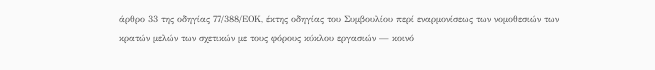άρθρο 33 της οδηγίας 77/388/ΕΟΚ, έκτης οδηγίας του Συμβουλίου περί εναρμονίσεως των νομοθεσιών των κρατών μελών των σχετικών με τους φόρους κύκλου εργασιών — κοινό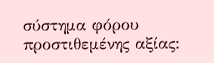σύστημα φόρου προστιθεμένης αξίας: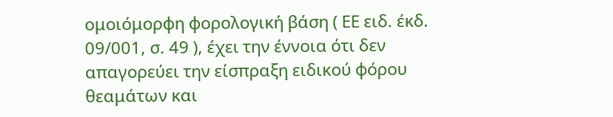ομοιόμορφη φορολογική βάση ( ΕΕ ειδ. έκδ. 09/001, σ. 49 ), έχει την έννοια ότι δεν απαγορεύει την είσπραξη ειδικού φόρου θεαμάτων και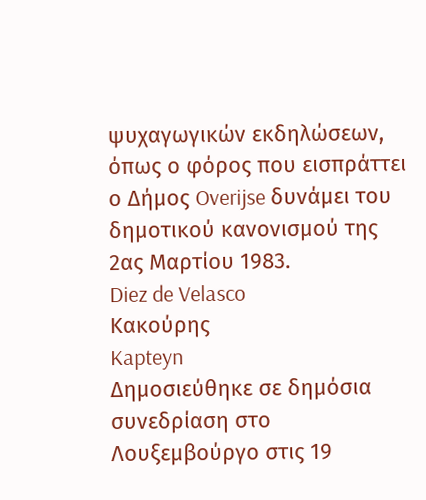ψυχαγωγικών εκδηλώσεων, όπως ο φόρος που εισπράττει ο Δήμος Overijse δυνάμει του δημοτικού κανονισμού της 2ας Μαρτίου 1983.
Diez de Velasco
Κακούρης
Kapteyn
Δημοσιεύθηκε σε δημόσια συνεδρίαση στο Λουξεμβούργο στις 19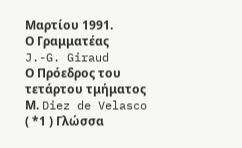Μαρτίου 1991.
Ο Γραμματέας
J.-G. Giraud
Ο Πρόεδρος του τετάρτου τμήματος
Μ. Diez de Velasco
( *1 ) Γλώσσα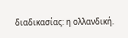διαδικασίας: η ολλανδική.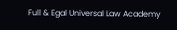Full & Egal Universal Law Academy